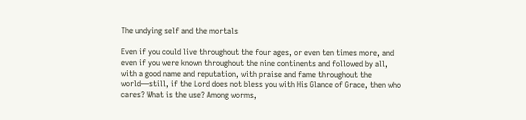The undying self and the mortals

Even if you could live throughout the four ages, or even ten times more, and even if you were known throughout the nine continents and followed by all, with a good name and reputation, with praise and fame throughout the world—still, if the Lord does not bless you with His Glance of Grace, then who cares? What is the use? Among worms,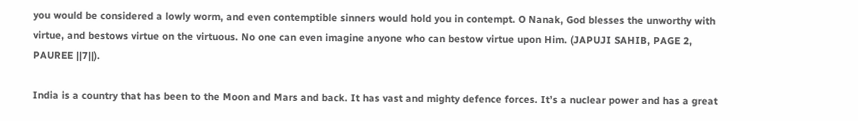you would be considered a lowly worm, and even contemptible sinners would hold you in contempt. O Nanak, God blesses the unworthy with virtue, and bestows virtue on the virtuous. No one can even imagine anyone who can bestow virtue upon Him. (JAPUJI SAHIB, PAGE 2, PAUREE ||7||).

India is a country that has been to the Moon and Mars and back. It has vast and mighty defence forces. It’s a nuclear power and has a great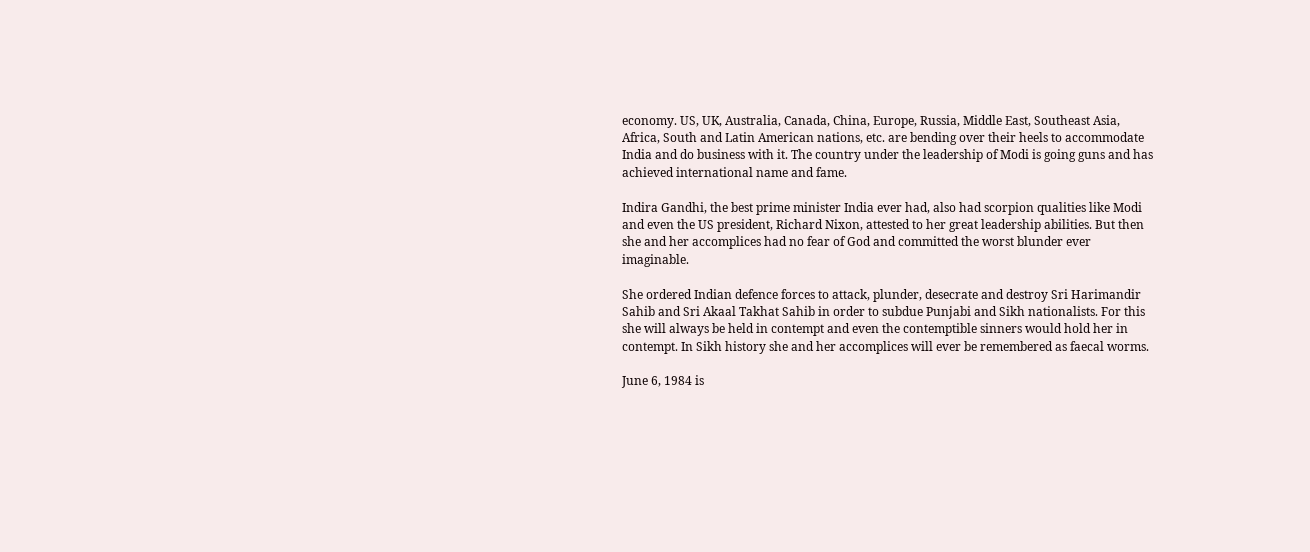economy. US, UK, Australia, Canada, China, Europe, Russia, Middle East, Southeast Asia, Africa, South and Latin American nations, etc. are bending over their heels to accommodate India and do business with it. The country under the leadership of Modi is going guns and has achieved international name and fame.

Indira Gandhi, the best prime minister India ever had, also had scorpion qualities like Modi and even the US president, Richard Nixon, attested to her great leadership abilities. But then she and her accomplices had no fear of God and committed the worst blunder ever imaginable.

She ordered Indian defence forces to attack, plunder, desecrate and destroy Sri Harimandir Sahib and Sri Akaal Takhat Sahib in order to subdue Punjabi and Sikh nationalists. For this she will always be held in contempt and even the contemptible sinners would hold her in contempt. In Sikh history she and her accomplices will ever be remembered as faecal worms.

June 6, 1984 is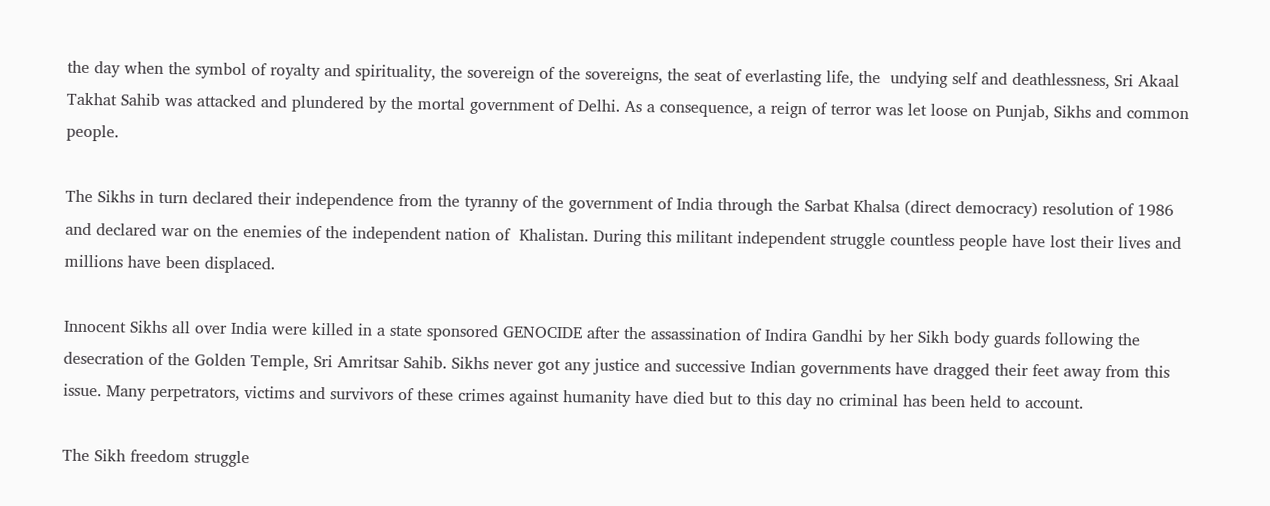the day when the symbol of royalty and spirituality, the sovereign of the sovereigns, the seat of everlasting life, the  undying self and deathlessness, Sri Akaal Takhat Sahib was attacked and plundered by the mortal government of Delhi. As a consequence, a reign of terror was let loose on Punjab, Sikhs and common people.

The Sikhs in turn declared their independence from the tyranny of the government of India through the Sarbat Khalsa (direct democracy) resolution of 1986 and declared war on the enemies of the independent nation of  Khalistan. During this militant independent struggle countless people have lost their lives and millions have been displaced.

Innocent Sikhs all over India were killed in a state sponsored GENOCIDE after the assassination of Indira Gandhi by her Sikh body guards following the desecration of the Golden Temple, Sri Amritsar Sahib. Sikhs never got any justice and successive Indian governments have dragged their feet away from this issue. Many perpetrators, victims and survivors of these crimes against humanity have died but to this day no criminal has been held to account.

The Sikh freedom struggle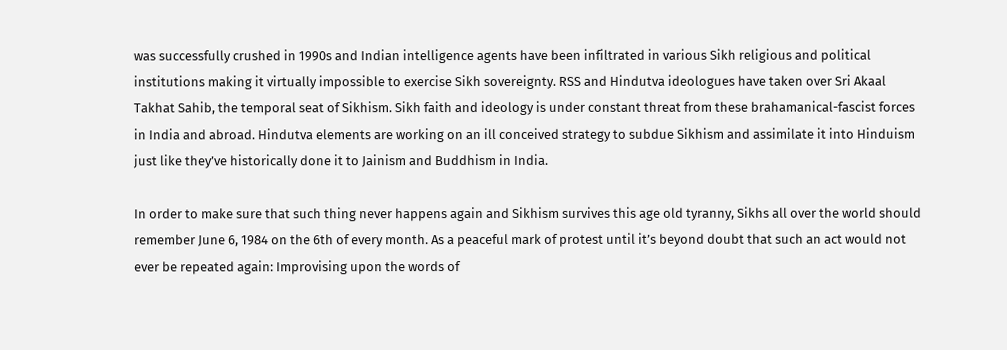was successfully crushed in 1990s and Indian intelligence agents have been infiltrated in various Sikh religious and political institutions making it virtually impossible to exercise Sikh sovereignty. RSS and Hindutva ideologues have taken over Sri Akaal Takhat Sahib, the temporal seat of Sikhism. Sikh faith and ideology is under constant threat from these brahamanical-fascist forces in India and abroad. Hindutva elements are working on an ill conceived strategy to subdue Sikhism and assimilate it into Hinduism just like they’ve historically done it to Jainism and Buddhism in India.

In order to make sure that such thing never happens again and Sikhism survives this age old tyranny, Sikhs all over the world should remember June 6, 1984 on the 6th of every month. As a peaceful mark of protest until it’s beyond doubt that such an act would not ever be repeated again: Improvising upon the words of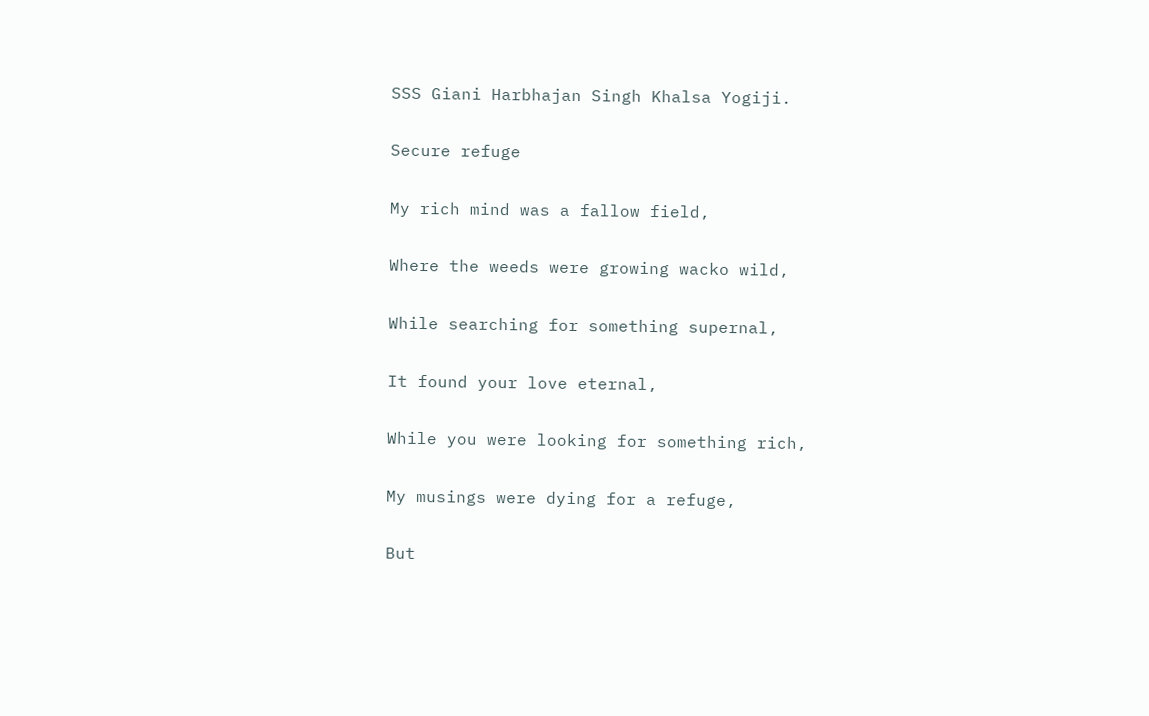SSS Giani Harbhajan Singh Khalsa Yogiji.

Secure refuge

My rich mind was a fallow field,

Where the weeds were growing wacko wild,

While searching for something supernal,

It found your love eternal,

While you were looking for something rich,

My musings were dying for a refuge,

But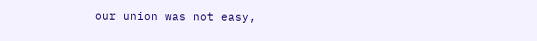our union was not easy,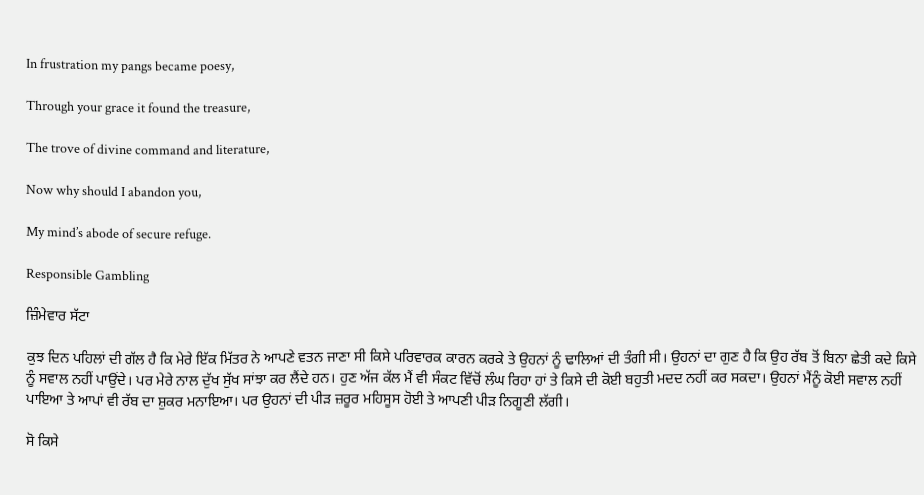In frustration my pangs became poesy,

Through your grace it found the treasure,

The trove of divine command and literature,

Now why should I abandon you,

My mind’s abode of secure refuge.

Responsible Gambling

ਜ਼ਿੰਮੇਵਾਰ ਸੱਟਾ

ਕੁਝ ਦਿਨ ਪਹਿਲਾਂ ਦੀ ਗੱਲ ਹੈ ਕਿ ਮੇਰੇ ਇੱਕ ਮਿੱਤਰ ਨੇ ਆਪਣੇ ਵਤਨ ਜਾਣਾ ਸੀ ਕਿਸੇ ਪਰਿਵਾਰਕ ਕਾਰਨ ਕਰਕੇ ਤੇ ਉਹਨਾਂ ਨੂੰ ਢਾਲਿਆਂ ਦੀ ਤੰਗੀ ਸੀ। ਉਹਨਾਂ ਦਾ ਗੁਣ ਹੈ ਕਿ ਉਹ ਰੱਬ ਤੋਂ ਬਿਨਾ ਛੇਤੀ ਕਦੇ ਕਿਸੇ ਨੂੰ ਸਵਾਲ ਨਹੀਂ ਪਾਉਂਦੇ। ਪਰ ਮੇਰੇ ਨਾਲ ਦੁੱਖ ਸੁੱਖ ਸਾਂਝਾ ਕਰ ਲੈਂਦੇ ਹਨ। ਹੁਣ ਅੱਜ ਕੱਲ ਮੈਂ ਵੀ ਸੰਕਟ ਵਿੱਚੋਂ ਲੰਘ ਰਿਹਾ ਹਾਂ ਤੇ ਕਿਸੇ ਦੀ ਕੋਈ ਬਹੁਤੀ ਮਦਦ ਨਹੀਂ ਕਰ ਸਕਦਾ। ਉਹਨਾਂ ਮੈਂਨੂੰ ਕੋਈ ਸਵਾਲ ਨਹੀਂ ਪਾਇਆ ਤੇ ਆਪਾਂ ਵੀ ਰੱਬ ਦਾ ਸ਼ੁਕਰ ਮਨਾਇਆ। ਪਰ ਉਹਨਾਂ ਦੀ ਪੀੜ ਜ਼ਰੂਰ ਮਹਿਸੂਸ ਹੋਈ ਤੇ ਆਪਣੀ ਪੀੜ ਨਿਗੂਣੀ ਲੱਗੀ।

ਸੋ ਕਿਸੇ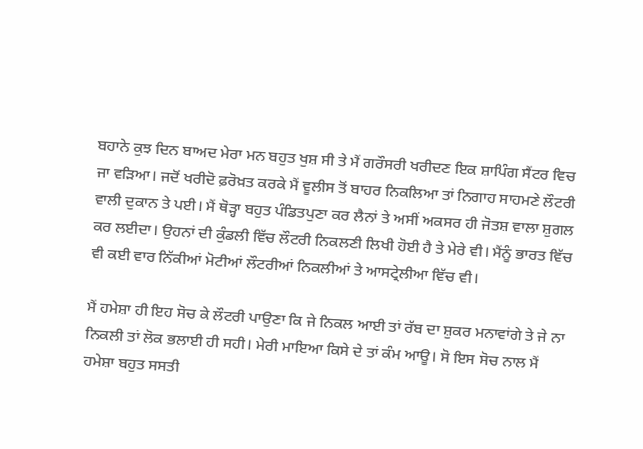ਬਹਾਨੇ ਕੁਝ ਦਿਨ ਬਾਅਦ ਮੇਰਾ ਮਨ ਬਹੁਤ ਖੁਸ਼ ਸੀ ਤੇ ਮੈਂ ਗਰੌਸਰੀ ਖਰੀਦਣ ਇਕ ਸ਼ਾਪਿੰਗ ਸੈਂਟਰ ਵਿਚ ਜਾ ਵੜਿਆ। ਜਦੋਂ ਖਰੀਦੋ ਫ਼ਰੋਖ਼ਤ ਕਰਕੇ ਮੈਂ ਵੂਲੀਸ ਤੋਂ ਬਾਹਰ ਨਿਕਲਿਆ ਤਾਂ ਨਿਗਾਹ ਸਾਹਮਣੇ ਲੌਟਰੀ ਵਾਲੀ ਦੁਕਾਨ ਤੇ ਪਈ। ਮੈਂ ਥੋੜ੍ਹਾ ਬਹੁਤ ਪੰਡਿਤਪੁਣਾ ਕਰ ਲੈਨਾਂ ਤੇ ਅਸੀਂ ਅਕਸਰ ਹੀ ਜੋਤਸ਼ ਵਾਲਾ ਸ਼ੁਗਲ ਕਰ ਲਈਦਾ। ਉਹਨਾਂ ਦੀ ਕੁੰਡਲੀ ਵਿੱਚ ਲੌਟਰੀ ਨਿਕਲਣੀ ਲਿਖੀ ਹੋਈ ਹੈ ਤੇ ਮੇਰੇ ਵੀ। ਮੈਂਨੂੰ ਭਾਰਤ ਵਿੱਚ ਵੀ ਕਈ ਵਾਰ ਨਿੱਕੀਆਂ ਮੋਟੀਆਂ ਲੌਟਰੀਆਂ ਨਿਕਲੀਆਂ ਤੇ ਆਸਟ੍ਰੇਲੀਆ ਵਿੱਚ ਵੀ।

ਮੈਂ ਹਮੇਸ਼ਾ ਹੀ ਇਹ ਸੋਚ ਕੇ ਲੌਟਰੀ ਪਾਉਣਾ ਕਿ ਜੇ ਨਿਕਲ ਆਈ ਤਾਂ ਰੱਬ ਦਾ ਸ਼ੁਕਰ ਮਨਾਵਾਂਗੇ ਤੇ ਜੇ ਨਾ ਨਿਕਲੀ ਤਾਂ ਲੋਕ ਭਲਾਈ ਹੀ ਸਹੀ। ਮੇਰੀ ਮਾਇਆ ਕਿਸੇ ਦੇ ਤਾਂ ਕੰਮ ਆਊ। ਸੋ ਇਸ ਸੋਚ ਨਾਲ ਮੈਂ ਹਮੇਸ਼ਾ ਬਹੁਤ ਸਸਤੀ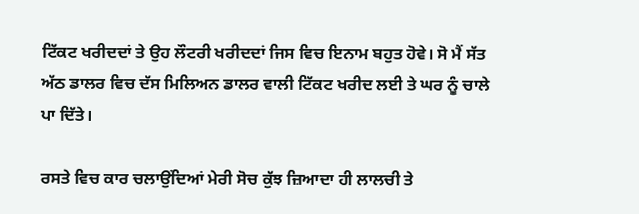ਟਿੱਕਟ ਖਰੀਦਦਾਂ ਤੇ ਉਹ ਲੌਟਰੀ ਖਰੀਦਦਾਂ ਜਿਸ ਵਿਚ ਇਨਾਮ ਬਹੁਤ ਹੋਵੇ। ਸੋ ਮੈਂ ਸੱਤ ਅੱਠ ਡਾਲਰ ਵਿਚ ਦੱਸ ਮਿਲਿਅਨ ਡਾਲਰ ਵਾਲੀ ਟਿੱਕਟ ਖਰੀਦ ਲਈ ਤੇ ਘਰ ਨੂੰ ਚਾਲੇ ਪਾ ਦਿੱਤੇ।

ਰਸਤੇ ਵਿਚ ਕਾਰ ਚਲਾਉਂਦਿਆਂ ਮੇਰੀ ਸੋਚ ਕੁੱਝ ਜ਼ਿਆਦਾ ਹੀ ਲਾਲਚੀ ਤੇ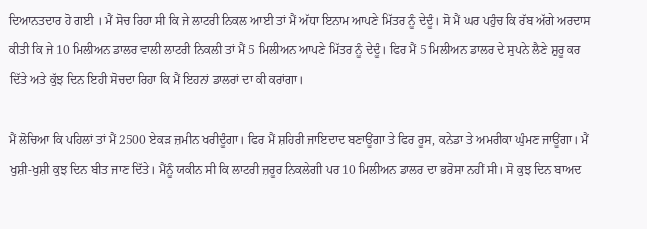ਦਿਆਨਤਦਾਰ ਹੋ ਗਈ । ਮੈਂ ਸੋਚ ਰਿਹਾ ਸੀ ਕਿ ਜੇ ਲਾਟਰੀ ਨਿਕਲ ਆਈ ਤਾਂ ਮੈਂ ਅੱਧਾ ਇਨਾਮ ਆਪਣੇ ਮਿੱਤਰ ਨੂੰ ਦੇਦੂੰ। ਸੋ ਮੈਂ ਘਰ ਪਹੁੰਚ ਕਿ ਰੱਬ ਅੱਗੇ ਅਰਦਾਸ ਕੀਤੀ ਕਿ ਜੇ 10 ਮਿਲੀਅਨ ਡਾਲਰ ਵਾਲੀ ਲਾਟਰੀ ਨਿਕਲੀ ਤਾਂ ਮੈਂ 5 ਮਿਲੀਅਨ ਆਪਣੇ ਮਿੱਤਰ ਨੂੰ ਦੇਦੂੰ। ਫਿਰ ਮੈਂ 5 ਮਿਲੀਅਨ ਡਾਲਰ ਦੇ ਸੁਪਨੇ ਲੈਣੇ ਸ਼ੁਰੂ ਕਰ ਦਿੱਤੇ ਅਤੇ ਕੁੱਝ ਦਿਨ ਇਹੀ ਸੋਚਦਾ ਰਿਹਾ ਕਿ ਮੈਂ ਇਹਨਾਂ ਡਾਲਰਾਂ ਦਾ ਕੀ ਕਰਾਂਗਾ।

ਮੈਂ ਲੋਚਿਆ ਕਿ ਪਹਿਲਾਂ ਤਾਂ ਮੈਂ 2500 ਏਕੜ ਜ਼ਮੀਨ ਖਰੀਦੂੰਗਾ। ਫਿਰ ਮੈਂ ਸ਼ਹਿਰੀ ਜਾਇਦਾਦ ਬਣਾਊਂਗਾ ਤੇ ਫਿਰ ਰੂਸ, ਕਨੇਡਾ ਤੇ ਅਮਰੀਕਾ ਘੁੰਮਣ ਜਾਊਂਗਾ। ਮੈਂ ਖੁਸ਼ੀ-ਖੁਸ਼ੀ ਕੁਝ ਦਿਨ ਬੀਤ ਜਾਣ ਦਿੱਤੇ। ਮੈਂਨੂੰ ਯਕੀਨ ਸੀ ਕਿ ਲਾਟਰੀ ਜ਼ਰੂਰ ਨਿਕਲੇਗੀ ਪਰ 10 ਮਿਲੀਅਨ ਡਾਲਰ ਦਾ ਭਰੋਸਾ ਨਹੀਂ ਸੀ। ਸੋ ਕੁਝ ਦਿਨ ਬਾਅਦ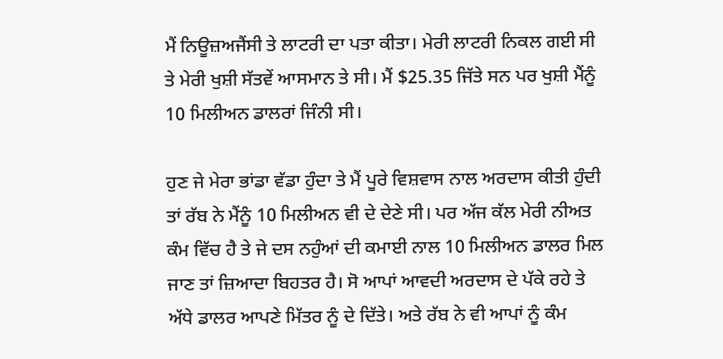ਮੈਂ ਨਿਊਜ਼ਅਜੈਂਸੀ ਤੇ ਲਾਟਰੀ ਦਾ ਪਤਾ ਕੀਤਾ। ਮੇਰੀ ਲਾਟਰੀ ਨਿਕਲ ਗਈ ਸੀ ਤੇ ਮੇਰੀ ਖੁਸ਼ੀ ਸੱਤਵੇਂ ਆਸਮਾਨ ਤੇ ਸੀ। ਮੈਂ $25.35 ਜਿੱਤੇ ਸਨ ਪਰ ਖੁਸ਼ੀ ਮੈਂਨੂੰ 10 ਮਿਲੀਅਨ ਡਾਲਰਾਂ ਜਿੰਨੀ ਸੀ।

ਹੁਣ ਜੇ ਮੇਰਾ ਭਾਂਡਾ ਵੱਡਾ ਹੁੰਦਾ ਤੇ ਮੈਂ ਪੂਰੇ ਵਿਸ਼ਵਾਸ ਨਾਲ ਅਰਦਾਸ ਕੀਤੀ ਹੁੰਦੀ ਤਾਂ ਰੱਬ ਨੇ ਮੈਂਨੂੰ 10 ਮਿਲੀਅਨ ਵੀ ਦੇ ਦੇਣੇ ਸੀ। ਪਰ ਅੱਜ ਕੱਲ ਮੇਰੀ ਨੀਅਤ ਕੰਮ ਵਿੱਚ ਹੈ ਤੇ ਜੇ ਦਸ ਨਹੁੰਆਂ ਦੀ ਕਮਾਈ ਨਾਲ 10 ਮਿਲੀਅਨ ਡਾਲਰ ਮਿਲ ਜਾਣ ਤਾਂ ਜ਼ਿਆਦਾ ਬਿਹਤਰ ਹੈ। ਸੋ ਆਪਾਂ ਆਵਦੀ ਅਰਦਾਸ ਦੇ ਪੱਕੇ ਰਹੇ ਤੇ ਅੱਧੇ ਡਾਲਰ ਆਪਣੇ ਮਿੱਤਰ ਨੂੰ ਦੇ ਦਿੱਤੇ। ਅਤੇ ਰੱਬ ਨੇ ਵੀ ਆਪਾਂ ਨੂੰ ਕੰਮ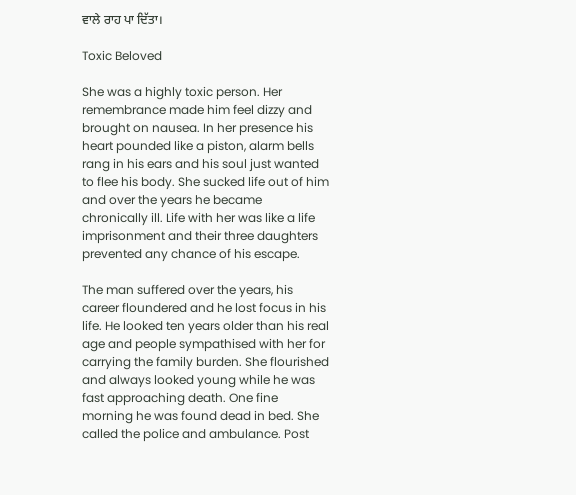ਵਾਲੇ ਰਾਹ ਪਾ ਦਿੱਤਾ।

Toxic Beloved

She was a highly toxic person. Her remembrance made him feel dizzy and brought on nausea. In her presence his heart pounded like a piston, alarm bells rang in his ears and his soul just wanted to flee his body. She sucked life out of him and over the years he became chronically ill. Life with her was like a life imprisonment and their three daughters prevented any chance of his escape.

The man suffered over the years, his career floundered and he lost focus in his life. He looked ten years older than his real age and people sympathised with her for carrying the family burden. She flourished and always looked young while he was fast approaching death. One fine morning he was found dead in bed. She called the police and ambulance. Post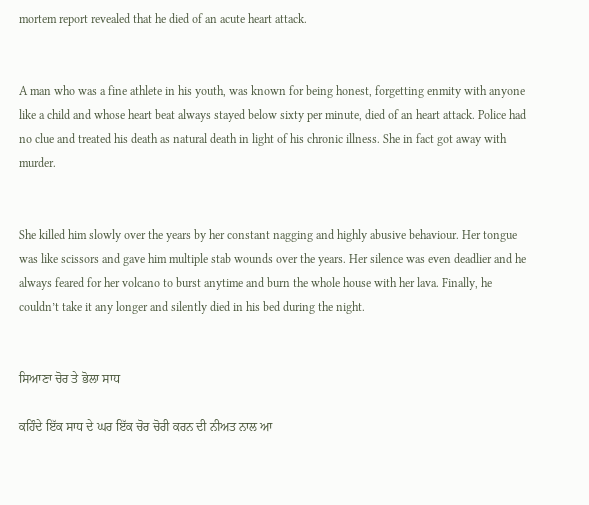mortem report revealed that he died of an acute heart attack.


A man who was a fine athlete in his youth, was known for being honest, forgetting enmity with anyone like a child and whose heart beat always stayed below sixty per minute, died of an heart attack. Police had no clue and treated his death as natural death in light of his chronic illness. She in fact got away with murder.


She killed him slowly over the years by her constant nagging and highly abusive behaviour. Her tongue was like scissors and gave him multiple stab wounds over the years. Her silence was even deadlier and he always feared for her volcano to burst anytime and burn the whole house with her lava. Finally, he couldn’t take it any longer and silently died in his bed during the night.


ਸਿਆਣਾ ਚੋਰ ਤੇ ਭੋਲਾ ਸਾਧ

ਕਹਿੰਦੇ ਇੱਕ ਸਾਧ ਦੇ ਘਰ ਇੱਕ ਚੋਰ ਚੋਰੀ ਕਰਨ ਦੀ ਨੀਅਤ ਨਾਲ ਆ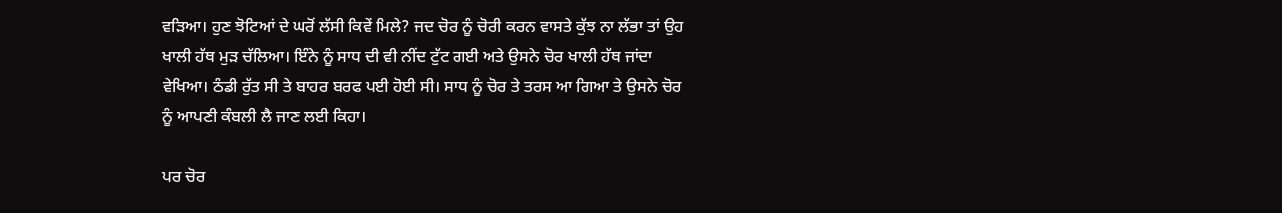ਵੜਿਆ। ਹੁਣ ਝੋਟਿਆਂ ਦੇ ਘਰੋਂ ਲੱਸੀ ਕਿਵੇਂ ਮਿਲੇ? ਜਦ ਚੋਰ ਨੂੰ ਚੋਰੀ ਕਰਨ ਵਾਸਤੇ ਕੁੱਝ ਨਾ ਲੱਭਾ ਤਾਂ ਉਹ ਖਾਲੀ ਹੱਥ ਮੁੜ ਚੱਲਿਆ। ਇੰਨੇ ਨੂੰ ਸਾਧ ਦੀ ਵੀ ਨੀਂਦ ਟੁੱਟ ਗਈ ਅਤੇ ਉਸਨੇ ਚੋਰ ਖਾਲੀ ਹੱਥ ਜਾਂਦਾ ਵੇਖਿਆ। ਠੰਡੀ ਰੁੱਤ ਸੀ ਤੇ ਬਾਹਰ ਬਰਫ ਪਈ ਹੋਈ ਸੀ। ਸਾਧ ਨੂੰ ਚੋਰ ਤੇ ਤਰਸ ਆ ਗਿਆ ਤੇ ਉਸਨੇ ਚੋਰ ਨੂੰ ਆਪਣੀ ਕੰਬਲੀ ਲੈ ਜਾਣ ਲਈ ਕਿਹਾ।

ਪਰ ਚੋਰ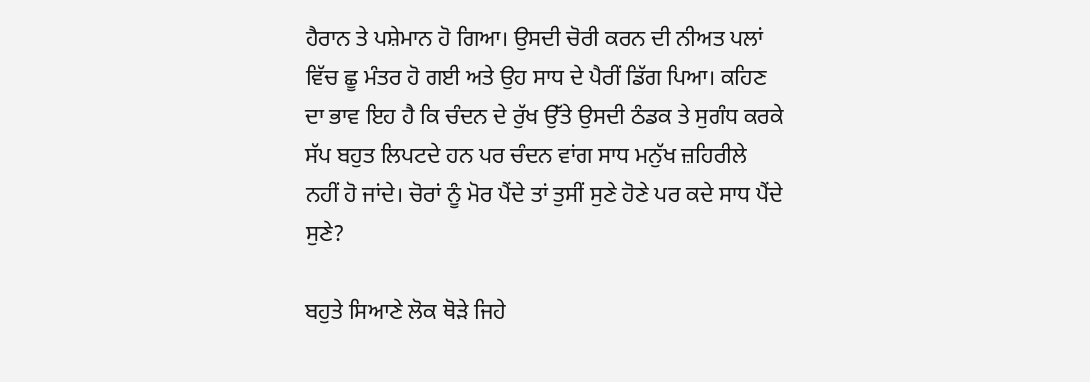ਹੈਰਾਨ ਤੇ ਪਸ਼ੇਮਾਨ ਹੋ ਗਿਆ। ਉਸਦੀ ਚੋਰੀ ਕਰਨ ਦੀ ਨੀਅਤ ਪਲਾਂ ਵਿੱਚ ਛੂ ਮੰਤਰ ਹੋ ਗਈ ਅਤੇ ਉਹ ਸਾਧ ਦੇ ਪੈਰੀਂ ਡਿੱਗ ਪਿਆ। ਕਹਿਣ ਦਾ ਭਾਵ ਇਹ ਹੈ ਕਿ ਚੰਦਨ ਦੇ ਰੁੱਖ ਉੱਤੇ ਉਸਦੀ ਠੰਡਕ ਤੇ ਸੁਗੰਧ ਕਰਕੇ ਸੱਪ ਬਹੁਤ ਲਿਪਟਦੇ ਹਨ ਪਰ ਚੰਦਨ ਵਾਂਗ ਸਾਧ ਮਨੁੱਖ ਜ਼ਹਿਰੀਲੇ ਨਹੀਂ ਹੋ ਜਾਂਦੇ। ਚੋਰਾਂ ਨੂੰ ਮੋਰ ਪੈਂਦੇ ਤਾਂ ਤੁਸੀਂ ਸੁਣੇ ਹੋਣੇ ਪਰ ਕਦੇ ਸਾਧ ਪੈਂਦੇ ਸੁਣੇ?

ਬਹੁਤੇ ਸਿਆਣੇ ਲੋਕ ਥੋੜੇ ਜਿਹੇ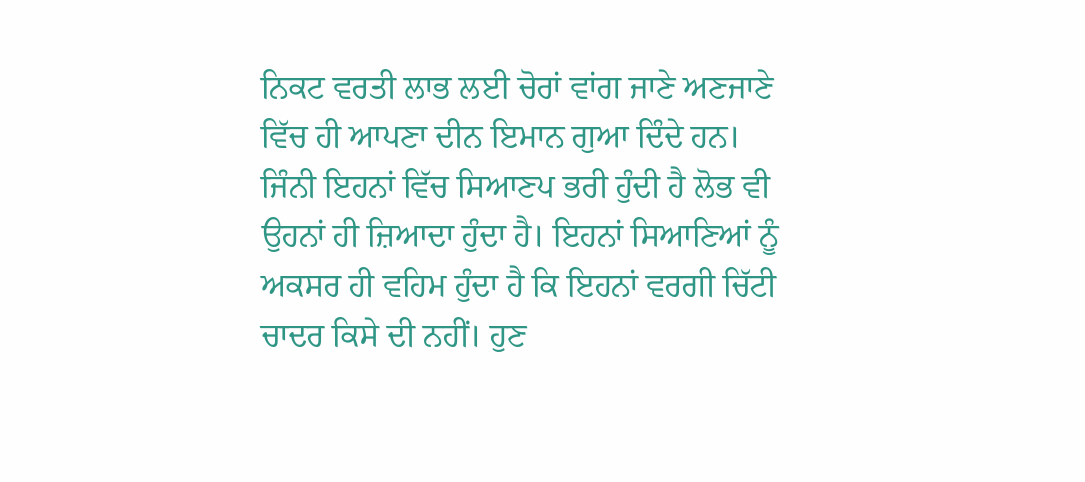ਨਿਕਟ ਵਰਤੀ ਲਾਭ ਲਈ ਚੋਰਾਂ ਵਾਂਗ ਜਾਣੇ ਅਣਜਾਣੇ ਵਿੱਚ ਹੀ ਆਪਣਾ ਦੀਨ ਇਮਾਨ ਗੁਆ ਦਿੰਦੇ ਹਨ। ਜਿੰਨੀ ਇਹਨਾਂ ਵਿੱਚ ਸਿਆਣਪ ਭਰੀ ਹੁੰਦੀ ਹੈ ਲੋਭ ਵੀ ਉਹਨਾਂ ਹੀ ਜ਼ਿਆਦਾ ਹੁੰਦਾ ਹੈ। ਇਹਨਾਂ ਸਿਆਣਿਆਂ ਨੂੰ ਅਕਸਰ ਹੀ ਵਹਿਮ ਹੁੰਦਾ ਹੈ ਕਿ ਇਹਨਾਂ ਵਰਗੀ ਚਿੱਟੀ ਚਾਦਰ ਕਿਸੇ ਦੀ ਨਹੀਂ। ਹੁਣ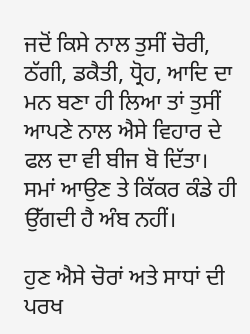ਜਦੋਂ ਕਿਸੇ ਨਾਲ ਤੁਸੀਂ ਚੋਰੀ, ਠੱਗੀ, ਡਕੈਤੀ, ਧ੍ਰੋਹ, ਆਦਿ ਦਾ ਮਨ ਬਣਾ ਹੀ ਲਿਆ ਤਾਂ ਤੁਸੀਂ ਆਪਣੇ ਨਾਲ ਐਸੇ ਵਿਹਾਰ ਦੇ ਫਲ ਦਾ ਵੀ ਬੀਜ ਬੋ ਦਿੱਤਾ। ਸਮਾਂ ਆਉਣ ਤੇ ਕਿੱਕਰ ਕੰਡੇ ਹੀ ਉੱਗਦੀ ਹੈ ਅੰਬ ਨਹੀਂ।

ਹੁਣ ਐਸੇ ਚੋਰਾਂ ਅਤੇ ਸਾਧਾਂ ਦੀ ਪਰਖ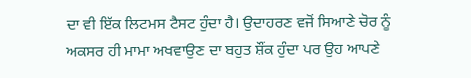ਦਾ ਵੀ ਇੱਕ ਲਿਟਮਸ ਟੈਸਟ ਹੁੰਦਾ ਹੈ। ਉਦਾਹਰਣ ਵਜੋਂ ਸਿਆਣੇ ਚੋਰ ਨੂੰ ਅਕਸਰ ਹੀ ਮਾਮਾ ਅਖਵਾਉਣ ਦਾ ਬਹੁਤ ਸ਼ੌਂਕ ਹੁੰਦਾ ਪਰ ਉਹ ਆਪਣੇ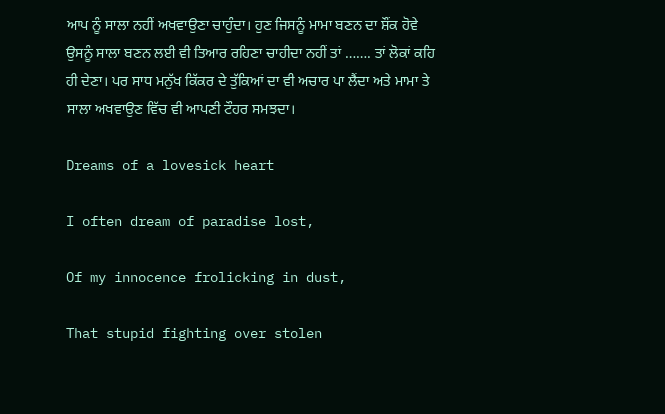ਆਪ ਨੂੰ ਸਾਲਾ ਨਹੀਂ ਅਖਵਾਉਣਾ ਚਾਹੁੰਦਾ। ਹੁਣ ਜਿਸਨੂੰ ਮਾਮਾ ਬਣਨ ਦਾ ਸ਼ੌਂਕ ਹੋਵੇ ਉਸਨੂੰ ਸਾਲਾ ਬਣਨ ਲਈ ਵੀ ਤਿਆਰ ਰਹਿਣਾ ਚਾਹੀਦਾ ਨਹੀਂ ਤਾਂ ……. ਤਾਂ ਲੋਕਾਂ ਕਹਿ ਹੀ ਦੇਣਾ। ਪਰ ਸਾਧ ਮਨੁੱਖ ਕਿੱਕਰ ਦੇ ਤੁੱਕਿਆਂ ਦਾ ਵੀ ਅਚਾਰ ਪਾ ਲੈਂਦਾ ਅਤੇ ਮਾਮਾ ਤੇ ਸਾਲਾ ਅਖਵਾਉਣ ਵਿੱਚ ਵੀ ਆਪਣੀ ਟੌਹਰ ਸਮਝਦਾ।

Dreams of a lovesick heart

I often dream of paradise lost,

Of my innocence frolicking in dust,

That stupid fighting over stolen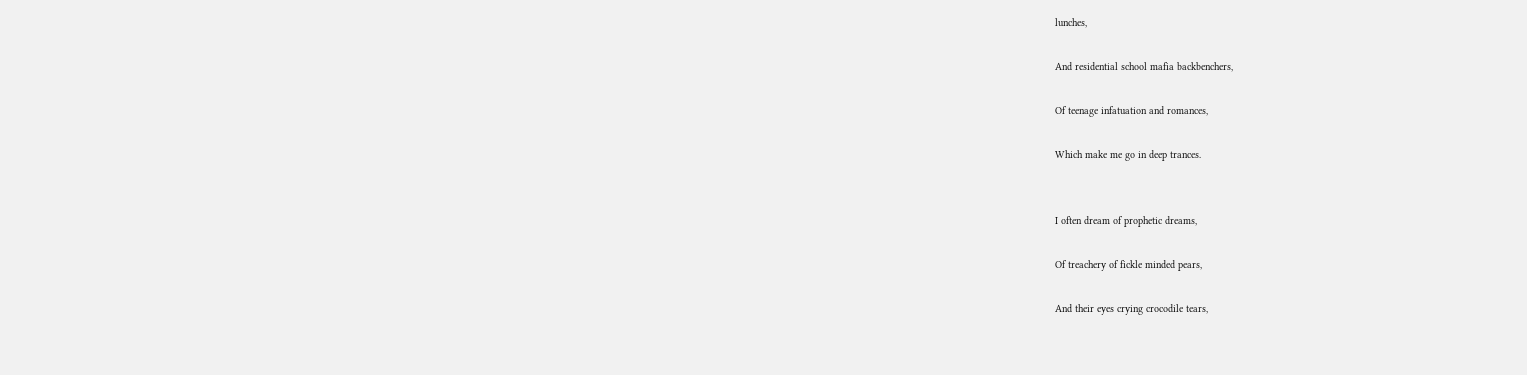lunches,

And residential school mafia backbenchers,

Of teenage infatuation and romances,

Which make me go in deep trances.


I often dream of prophetic dreams,

Of treachery of fickle minded pears,

And their eyes crying crocodile tears,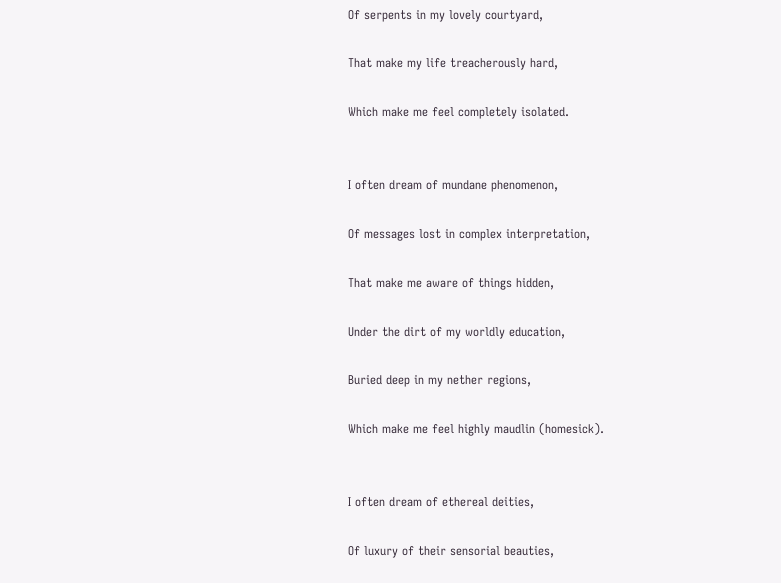Of serpents in my lovely courtyard,

That make my life treacherously hard,

Which make me feel completely isolated.


I often dream of mundane phenomenon,

Of messages lost in complex interpretation,

That make me aware of things hidden,

Under the dirt of my worldly education,

Buried deep in my nether regions,

Which make me feel highly maudlin (homesick).


I often dream of ethereal deities,

Of luxury of their sensorial beauties,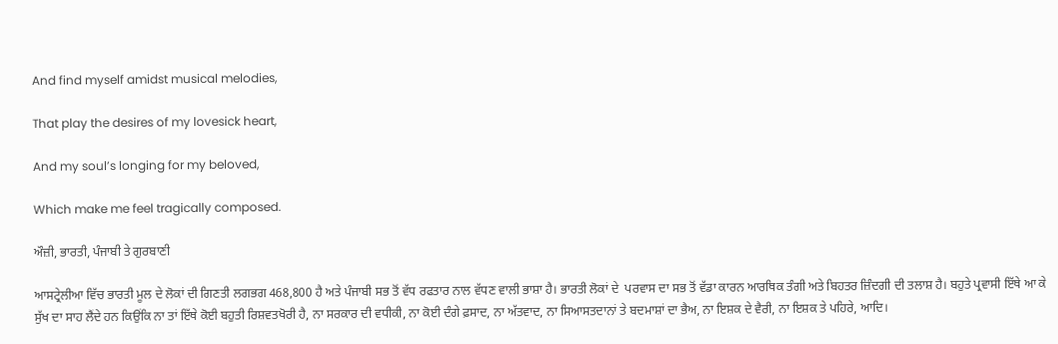And find myself amidst musical melodies,

That play the desires of my lovesick heart,

And my soul’s longing for my beloved,

Which make me feel tragically composed.

ਔਜ਼ੀ, ਭਾਰਤੀ, ਪੰਜਾਬੀ ਤੇ ਗੁਰਬਾਣੀ

ਆਸਟ੍ਰੇਲੀਆ ਵਿੱਚ ਭਾਰਤੀ ਮੂਲ ਦੇ ਲੋਕਾਂ ਦੀ ਗਿਣਤੀ ਲਗਭਗ 468,800 ਹੈ ਅਤੇ ਪੰਜਾਬੀ ਸਭ ਤੋਂ ਵੱਧ ਰਫਤਾਰ ਨਾਲ ਵੱਧਣ ਵਾਲੀ ਭਾਸ਼ਾ ਹੈ। ਭਾਰਤੀ ਲੋਕਾਂ ਦੇ  ਪਰਵਾਸ ਦਾ ਸਭ ਤੋਂ ਵੱਡਾ ਕਾਰਨ ਆਰਥਿਕ ਤੰਗੀ ਅਤੇ ਬਿਹਤਰ ਜ਼ਿੰਦਗੀ ਦੀ ਤਲਾਸ਼ ਹੈ। ਬਹੁਤੇ ਪ੍ਰਵਾਸੀ ਇੱਥੇ ਆ ਕੇ ਸੁੱਖ ਦਾ ਸਾਹ ਲੈਂਦੇ ਹਨ ਕਿਉਂਕਿ ਨਾ ਤਾਂ ਇੱਥੇ ਕੋਈ ਬਹੁਤੀ ਰਿਸ਼ਵਤਖੋਰੀ ਹੈ, ਨਾ ਸਰਕਾਰ ਦੀ ਵਧੀਕੀ, ਨਾ ਕੋਈ ਦੰਗੇ ਫ਼ਸਾਦ, ਨਾ ਅੱਤਵਾਦ, ਨਾ ਸਿਆਸਤਦਾਨਾਂ ਤੇ ਬਦਮਾਸ਼ਾਂ ਦਾ ਭੈਅ, ਨਾ ਇਸ਼ਕ ਦੇ ਵੈਰੀ, ਨਾ ਇਸ਼ਕ ਤੇ ਪਹਿਰੇ, ਆਦਿ।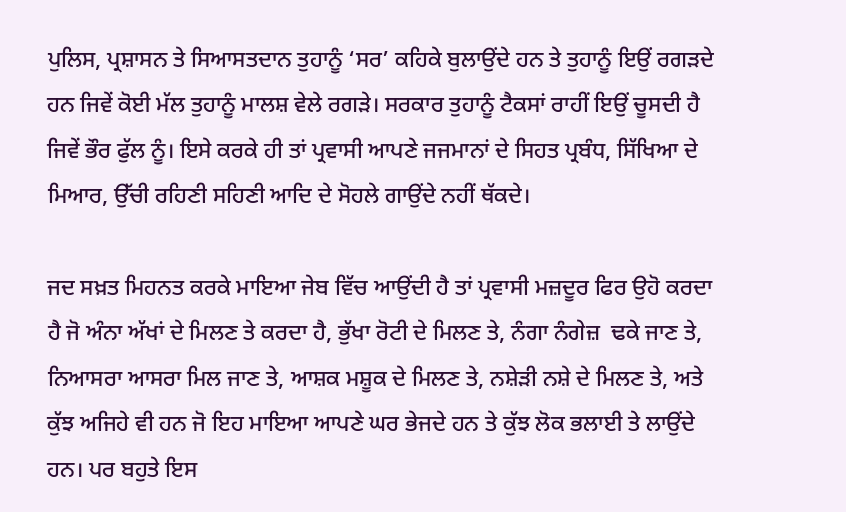ਪੁਲਿਸ, ਪ੍ਰਸ਼ਾਸਨ ਤੇ ਸਿਆਸਤਦਾਨ ਤੁਹਾਨੂੰ ‘ਸਰ’ ਕਹਿਕੇ ਬੁਲਾਉਂਦੇ ਹਨ ਤੇ ਤੁਹਾਨੂੰ ਇਉਂ ਰਗੜਦੇ ਹਨ ਜਿਵੇਂ ਕੋਈ ਮੱਲ ਤੁਹਾਨੂੰ ਮਾਲਸ਼ ਵੇਲੇ ਰਗੜੇ। ਸਰਕਾਰ ਤੁਹਾਨੂੰ ਟੈਕਸਾਂ ਰਾਹੀਂ ਇਉਂ ਚੂਸਦੀ ਹੈ ਜਿਵੇਂ ਭੌਰ ਫੁੱਲ ਨੂੰ। ਇਸੇ ਕਰਕੇ ਹੀ ਤਾਂ ਪ੍ਰਵਾਸੀ ਆਪਣੇ ਜਜਮਾਨਾਂ ਦੇ ਸਿਹਤ ਪ੍ਰਬੰਧ, ਸਿੱਖਿਆ ਦੇ ਮਿਆਰ, ਉੱਚੀ ਰਹਿਣੀ ਸਹਿਣੀ ਆਦਿ ਦੇ ਸੋਹਲੇ ਗਾਉਂਦੇ ਨਹੀਂ ਥੱਕਦੇ।

ਜਦ ਸਖ਼ਤ ਮਿਹਨਤ ਕਰਕੇ ਮਾਇਆ ਜੇਬ ਵਿੱਚ ਆਉਂਦੀ ਹੈ ਤਾਂ ਪ੍ਰਵਾਸੀ ਮਜ਼ਦੂਰ ਫਿਰ ਉਹੋ ਕਰਦਾ ਹੈ ਜੋ ਅੰਨਾ ਅੱਖਾਂ ਦੇ ਮਿਲਣ ਤੇ ਕਰਦਾ ਹੈ, ਭੁੱਖਾ ਰੋਟੀ ਦੇ ਮਿਲਣ ਤੇ, ਨੰਗਾ ਨੰਗੇਜ਼  ਢਕੇ ਜਾਣ ਤੇ, ਨਿਆਸਰਾ ਆਸਰਾ ਮਿਲ ਜਾਣ ਤੇ, ਆਸ਼ਕ ਮਸ਼ੂਕ ਦੇ ਮਿਲਣ ਤੇ, ਨਸ਼ੇੜੀ ਨਸ਼ੇ ਦੇ ਮਿਲਣ ਤੇ, ਅਤੇ ਕੁੱਝ ਅਜਿਹੇ ਵੀ ਹਨ ਜੋ ਇਹ ਮਾਇਆ ਆਪਣੇ ਘਰ ਭੇਜਦੇ ਹਨ ਤੇ ਕੁੱਝ ਲੋਕ ਭਲਾਈ ਤੇ ਲਾਉਂਦੇ ਹਨ। ਪਰ ਬਹੁਤੇ ਇਸ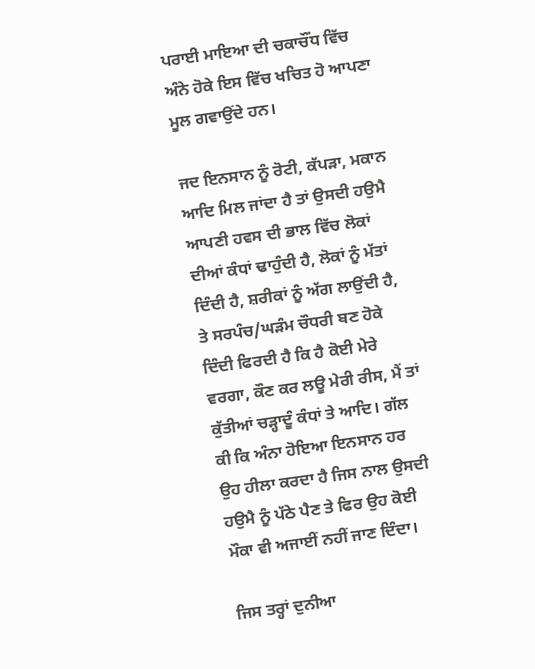ਪਰਾਈ ਮਾਇਆ ਦੀ ਚਕਾਚੌਂਧ ਵਿੱਚ ਅੰਨੇ ਹੋਕੇ ਇਸ ਵਿੱਚ ਖਚਿਤ ਹੋ ਆਪਣਾ ਮੂਲ ਗਵਾਉਂਦੇ ਹਨ।

ਜਦ ਇਨਸਾਨ ਨੂੰ ਰੋਟੀ, ਕੱਪੜਾ, ਮਕਾਨ ਆਦਿ ਮਿਲ ਜਾਂਦਾ ਹੈ ਤਾਂ ਉਸਦੀ ਹਉਮੈ ਆਪਣੀ ਹਵਸ ਦੀ ਭਾਲ ਵਿੱਚ ਲੋਕਾਂ ਦੀਆਂ ਕੰਧਾਂ ਢਾਹੁੰਦੀ ਹੈ, ਲੋਕਾਂ ਨੂੰ ਮੱਤਾਂ ਦਿੰਦੀ ਹੈ, ਸ਼ਰੀਕਾਂ ਨੂੰ ਅੱਗ ਲਾਉਂਦੀ ਹੈ, ਤੇ ਸਰਪੰਚ/ਘੜੰਮ ਚੌਧਰੀ ਬਣ ਹੋਕੇ ਦਿੰਦੀ ਫਿਰਦੀ ਹੈ ਕਿ ਹੈ ਕੋਈ ਮੇਰੇ ਵਰਗਾ, ਕੌਣ ਕਰ ਲਊ ਮੇਰੀ ਰੀਸ, ਮੈਂ ਤਾਂ ਕੁੱਤੀਆਂ ਚੜ੍ਹਾਦੂੰ ਕੰਧਾਂ ਤੇ ਆਦਿ। ਗੱਲ ਕੀ ਕਿ ਅੰਨਾ ਹੋਇਆ ਇਨਸਾਨ ਹਰ ਉਹ ਹੀਲਾ ਕਰਦਾ ਹੈ ਜਿਸ ਨਾਲ ਉਸਦੀ ਹਉਮੈ ਨੂੰ ਪੱਠੇ ਪੈਣ ਤੇ ਫਿਰ ਉਹ ਕੋਈ ਮੌਕਾ ਵੀ ਅਜਾਈਂ ਨਹੀਂ ਜਾਣ ਦਿੰਦਾ।

ਜਿਸ ਤਰ੍ਹਾਂ ਦੁਨੀਆ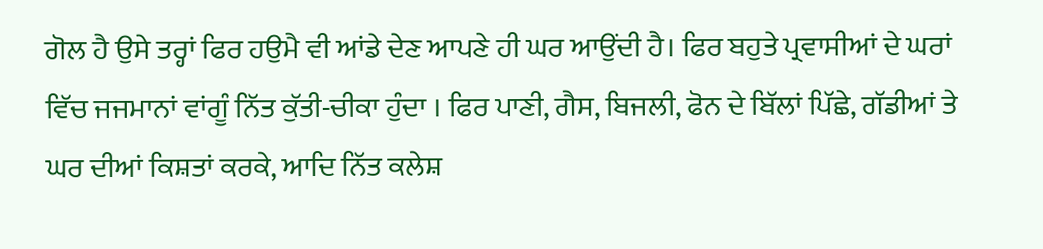ਗੋਲ ਹੈ ਉਸੇ ਤਰ੍ਹਾਂ ਫਿਰ ਹਉਮੈ ਵੀ ਆਂਡੇ ਦੇਣ ਆਪਣੇ ਹੀ ਘਰ ਆਉਂਦੀ ਹੈ। ਫਿਰ ਬਹੁਤੇ ਪ੍ਰਵਾਸੀਆਂ ਦੇ ਘਰਾਂ ਵਿੱਚ ਜਜਮਾਨਾਂ ਵਾਂਗੂੰ ਨਿੱਤ ਕੁੱਤੀ-ਚੀਕਾ ਹੁੰਦਾ । ਫਿਰ ਪਾਣੀ, ਗੈਸ, ਬਿਜਲੀ, ਫੋਨ ਦੇ ਬਿੱਲਾਂ ਪਿੱਛੇ, ਗੱਡੀਆਂ ਤੇ ਘਰ ਦੀਆਂ ਕਿਸ਼ਤਾਂ ਕਰਕੇ, ਆਦਿ ਨਿੱਤ ਕਲੇਸ਼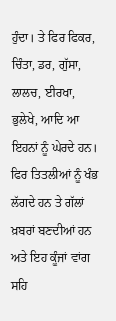ਹੁੰਦਾ। ਤੇ ਫਿਰ ਫਿਕਰ, ਚਿੰਤਾ, ਡਰ, ਗੁੱਸਾ, ਲਾਲਚ, ਈਰਖਾ, ਭੁਲੇਖੇ, ਆਦਿ ਆ ਇਹਨਾਂ ਨੂੰ ਘੇਰਦੇ ਹਨ। ਫਿਰ ਤਿਤਲੀਆਂ ਨੂੰ ਖੰਭ ਲੱਗਦੇ ਹਨ ਤੇ ਗੱਲਾਂ ਖ਼ਬਰਾਂ ਬਣਦੀਆਂ ਹਨ ਅਤੇ ਇਹ ਕੂੰਜਾਂ ਵਾਂਗ ਸਹਿ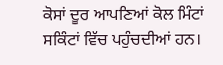ਕੋਸਾਂ ਦੂਰ ਆਪਣਿਆਂ ਕੋਲ ਮਿੰਟਾਂ ਸਕਿੰਟਾਂ ਵਿੱਚ ਪਹੁੰਚਦੀਆਂ ਹਨ।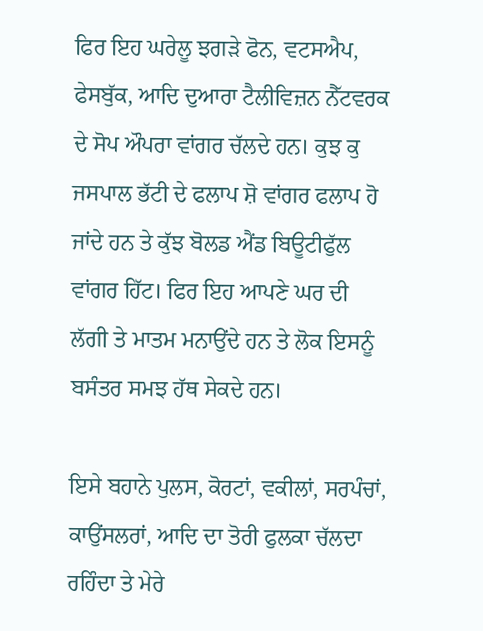ਫਿਰ ਇਹ ਘਰੇਲੂ ਝਗੜੇ ਫੋਨ, ਵਟਸਐਪ, ਫੇਸਬੁੱਕ, ਆਦਿ ਦੁਆਰਾ ਟੈਲੀਵਿਜ਼ਨ ਨੈੱਟਵਰਕ ਦੇ ਸੋਪ ਔਪਰਾ ਵਾਂਗਰ ਚੱਲਦੇ ਹਨ। ਕੁਝ ਕੁ ਜਸਪਾਲ ਭੱਟੀ ਦੇ ਫਲਾਪ ਸ਼ੋ ਵਾਂਗਰ ਫਲਾਪ ਹੋ ਜਾਂਦੇ ਹਨ ਤੇ ਕੁੱਝ ਬੋਲਡ ਐਂਡ ਬਿਊਟੀਫੁੱਲ ਵਾਂਗਰ ਹਿੱਟ। ਫਿਰ ਇਹ ਆਪਣੇ ਘਰ ਦੀ ਲੱਗੀ ਤੇ ਮਾਤਮ ਮਨਾਉਂਦੇ ਹਨ ਤੇ ਲੋਕ ਇਸਨੂੰ ਬਸੰਤਰ ਸਮਝ ਹੱਥ ਸੇਕਦੇ ਹਨ।

ਇਸੇ ਬਹਾਨੇ ਪੁਲਸ, ਕੋਰਟਾਂ, ਵਕੀਲਾਂ, ਸਰਪੰਚਾਂ, ਕਾਉਂਸਲਰਾਂ, ਆਦਿ ਦਾ ਤੋਰੀ ਫੁਲਕਾ ਚੱਲਦਾ ਰਹਿੰਦਾ ਤੇ ਮੇਰੇ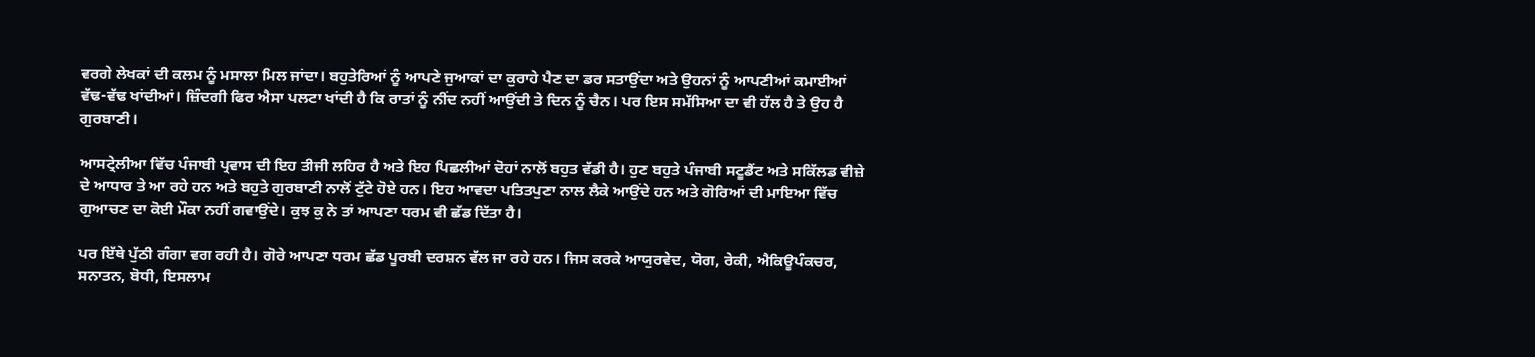ਵਰਗੇ ਲੇਖਕਾਂ ਦੀ ਕਲਮ ਨੂੰ ਮਸਾਲਾ ਮਿਲ ਜਾਂਦਾ। ਬਹੁਤੇਰਿਆਂ ਨੂੰ ਆਪਣੇ ਜੁਆਕਾਂ ਦਾ ਕੁਰਾਹੇ ਪੈਣ ਦਾ ਡਰ ਸਤਾਉਂਦਾ ਅਤੇ ਉਹਨਾਂ ਨੂੰ ਆਪਣੀਆਂ ਕਮਾਈਆਂ ਵੱਢ-ਵੱਢ ਖਾਂਦੀਆਂ। ਜ਼ਿੰਦਗੀ ਫਿਰ ਐਸਾ ਪਲਟਾ ਖਾਂਦੀ ਹੈ ਕਿ ਰਾਤਾਂ ਨੂੰ ਨੀਂਦ ਨਹੀਂ ਆਉਂਦੀ ਤੇ ਦਿਨ ਨੂੰ ਚੈਨ। ਪਰ ਇਸ ਸਮੱਸਿਆ ਦਾ ਵੀ ਹੱਲ ਹੈ ਤੇ ਉਹ ਹੈ ਗੁਰਬਾਣੀ।

ਆਸਟ੍ਰੇਲੀਆ ਵਿੱਚ ਪੰਜਾਬੀ ਪ੍ਰਵਾਸ ਦੀ ਇਹ ਤੀਜੀ ਲਹਿਰ ਹੈ ਅਤੇ ਇਹ ਪਿਛਲੀਆਂ ਦੋਹਾਂ ਨਾਲੋਂ ਬਹੁਤ ਵੱਡੀ ਹੈ। ਹੁਣ ਬਹੁਤੇ ਪੰਜਾਬੀ ਸਟੂਡੈਂਟ ਅਤੇ ਸਕਿੱਲਡ ਵੀਜ਼ੇ ਦੇ ਆਧਾਰ ਤੇ ਆ ਰਹੇ ਹਨ ਅਤੇ ਬਹੁਤੇ ਗੁਰਬਾਣੀ ਨਾਲੋਂ ਟੁੱਟੇ ਹੋਏ ਹਨ। ਇਹ ਆਵਦਾ ਪਤਿਤਪੁਣਾ ਨਾਲ ਲੈਕੇ ਆਉਂਦੇ ਹਨ ਅਤੇ ਗੋਰਿਆਂ ਦੀ ਮਾਇਆ ਵਿੱਚ ਗੁਆਚਣ ਦਾ ਕੋਈ ਮੌਕਾ ਨਹੀਂ ਗਵਾਉਂਦੇ। ਕੁਝ ਕੁ ਨੇ ਤਾਂ ਆਪਣਾ ਧਰਮ ਵੀ ਛੱਡ ਦਿੱਤਾ ਹੈ।

ਪਰ ਇੱਥੇ ਪੁੱਠੀ ਗੰਗਾ ਵਗ ਰਹੀ ਹੈ। ਗੋਰੇ ਆਪਣਾ ਧਰਮ ਛੱਡ ਪੂਰਬੀ ਦਰਸ਼ਨ ਵੱਲ ਜਾ ਰਹੇ ਹਨ। ਜਿਸ ਕਰਕੇ ਆਯੁਰਵੇਦ, ਯੋਗ, ਰੇਕੀ, ਐਕਿਊਪੰਕਚਰ, ਸਨਾਤਨ, ਬੋਧੀ, ਇਸਲਾਮ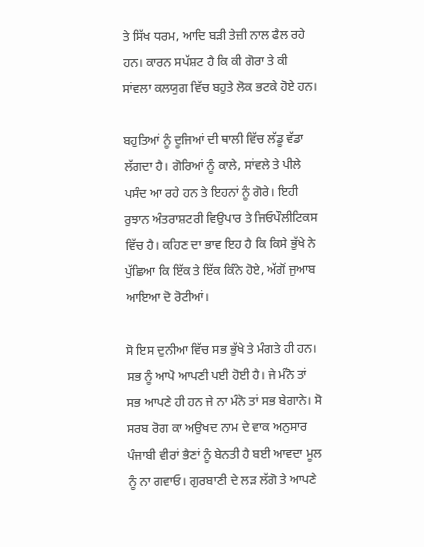ਤੇ ਸਿੱਖ ਧਰਮ, ਆਦਿ ਬੜੀ ਤੇਜ਼ੀ ਨਾਲ ਫੈਲ ਰਹੇ ਹਨ। ਕਾਰਨ ਸਪੱਸ਼ਟ ਹੈ ਕਿ ਕੀ ਗੋਰਾ ਤੇ ਕੀ ਸਾਂਵਲਾ ਕਲਯੁਗ ਵਿੱਚ ਬਹੁਤੇ ਲੋਕ ਭਟਕੇ ਹੋਏ ਹਨ।

ਬਹੁਤਿਆਂ ਨੂੰ ਦੂਜਿਆਂ ਦੀ ਥਾਲੀ ਵਿੱਚ ਲੱਡੂ ਵੱਡਾ ਲੱਗਦਾ ਹੈ। ਗੋਰਿਆਂ ਨੂੰ ਕਾਲੇ, ਸਾਂਵਲੇ ਤੇ ਪੀਲੇ ਪਸੰਦ ਆ ਰਹੇ ਹਨ ਤੇ ਇਹਨਾਂ ਨੂੰ ਗੋਰੇ। ਇਹੀ ਰੁਝਾਨ ਅੰਤਰਾਸ਼ਟਰੀ ਵਿਉਪਾਰ ਤੇ ਜਿਓਪੌਲੀਟਿਕਸ ਵਿੱਚ ਹੈ। ਕਹਿਣ ਦਾ ਭਾਵ ਇਹ ਹੈ ਕਿ ਕਿਸੇ ਭੁੱਖੇ ਨੇ ਪੁੱਛਿਆ ਕਿ ਇੱਕ ਤੇ ਇੱਕ ਕਿੰਨੇ ਹੋਏ, ਅੱਗੋਂ ਜੁਆਬ ਆਇਆ ਦੋ ਰੋਟੀਆਂ।

ਸੋ ਇਸ ਦੁਨੀਆ ਵਿੱਚ ਸਭ ਭੁੱਖੇ ਤੇ ਮੰਗਤੇ ਹੀ ਹਨ। ਸਭ ਨੂੰ ਆਪੋ ਆਪਣੀ ਪਈ ਹੋਈ ਹੈ। ਜੇ ਮੰਨੋ ਤਾਂ ਸਭ ਆਪਣੇ ਹੀ ਹਨ ਜੇ ਨਾ ਮੰਨੋ ਤਾਂ ਸਭ ਬੇਗਾਨੇ। ਸੋ ਸਰਬ ਰੋਗ ਕਾ ਅਉਖਦ ਨਾਮ ਦੇ ਵਾਕ ਅਨੁਸਾਰ ਪੰਜਾਬੀ ਵੀਰਾਂ ਭੈਣਾਂ ਨੂੰ ਬੇਨਤੀ ਹੈ ਬਈ ਆਵਦਾ ਮੂਲ ਨੂੰ ਨਾ ਗਵਾਓ। ਗੁਰਬਾਣੀ ਦੇ ਲੜ ਲੱਗੋ ਤੇ ਆਪਣੇ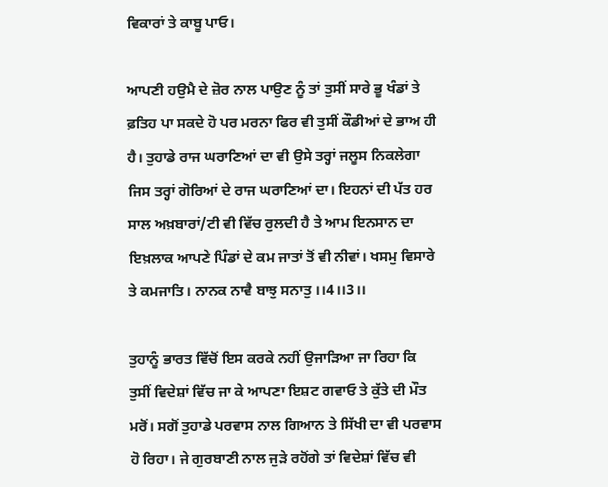ਵਿਕਾਰਾਂ ਤੇ ਕਾਬੂ ਪਾਓ।

ਆਪਣੀ ਹਉਮੈ ਦੇ ਜ਼ੋਰ ਨਾਲ ਪਾਉਣ ਨੂੰ ਤਾਂ ਤੁਸੀਂ ਸਾਰੇ ਭੂ ਖੰਡਾਂ ਤੇ ਫ਼ਤਿਹ ਪਾ ਸਕਦੇ ਹੋ ਪਰ ਮਰਨਾ ਫਿਰ ਵੀ ਤੁਸੀਂ ਕੌਡੀਆਂ ਦੇ ਭਾਅ ਹੀ ਹੈ। ਤੁਹਾਡੇ ਰਾਜ ਘਰਾਣਿਆਂ ਦਾ ਵੀ ਉਸੇ ਤਰ੍ਹਾਂ ਜਲੂਸ ਨਿਕਲੇਗਾ ਜਿਸ ਤਰ੍ਹਾਂ ਗੋਰਿਆਂ ਦੇ ਰਾਜ ਘਰਾਣਿਆਂ ਦਾ। ਇਹਨਾਂ ਦੀ ਪੱਤ ਹਰ ਸਾਲ ਅਖ਼ਬਾਰਾਂ/ਟੀ ਵੀ ਵਿੱਚ ਰੁਲਦੀ ਹੈ ਤੇ ਆਮ ਇਨਸਾਨ ਦਾ ਇਖ਼ਲਾਕ ਆਪਣੇ ਪਿੰਡਾਂ ਦੇ ਕਮ ਜਾਤਾਂ ਤੋਂ ਵੀ ਨੀਵਾਂ। ਖਸਮੁ ਵਿਸਾਰੇ ਤੇ ਕਮਜਾਤਿ। ਨਾਨਕ ਨਾਵੈ ਬਾਝੁ ਸਨਾਤੁ ।।4।।3।।

ਤੁਹਾਨੂੰ ਭਾਰਤ ਵਿੱਚੋਂ ਇਸ ਕਰਕੇ ਨਹੀਂ ਉਜਾੜਿਆ ਜਾ ਰਿਹਾ ਕਿ ਤੁਸੀਂ ਵਿਦੇਸ਼ਾਂ ਵਿੱਚ ਜਾ ਕੇ ਆਪਣਾ ਇਸ਼ਟ ਗਵਾਓ ਤੇ ਕੁੱਤੇ ਦੀ ਮੌਤ ਮਰੋਂ। ਸਗੋਂ ਤੁਹਾਡੇ ਪਰਵਾਸ ਨਾਲ ਗਿਆਨ ਤੇ ਸਿੱਖੀ ਦਾ ਵੀ ਪਰਵਾਸ ਹੋ ਰਿਹਾ। ਜੇ ਗੁਰਬਾਣੀ ਨਾਲ ਜੁੜੇ ਰਹੋਂਗੇ ਤਾਂ ਵਿਦੇਸ਼ਾਂ ਵਿੱਚ ਵੀ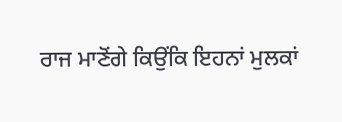ਰਾਜ ਮਾਣੋਂਗੇ ਕਿਉਂਕਿ ਇਹਨਾਂ ਮੁਲਕਾਂ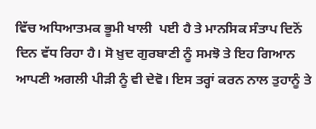ਵਿੱਚ ਅਧਿਆਤਮਕ ਭੂਮੀ ਖਾਲੀ  ਪਈ ਹੈ ਤੇ ਮਾਨਸਿਕ ਸੰਤਾਪ ਦਿਨੋਂ ਦਿਨ ਵੱਧ ਰਿਹਾ ਹੈ। ਸੋ ਖ਼ੁਦ ਗੁਰਬਾਣੀ ਨੂੰ ਸਮਝੋ ਤੇ ਇਹ ਗਿਆਨ ਆਪਣੀ ਅਗਲੀ ਪੀੜੀ ਨੂੰ ਵੀ ਦੇਵੋ। ਇਸ ਤਰ੍ਹਾਂ ਕਰਨ ਨਾਲ ਤੁਹਾਨੂੰ ਤੇ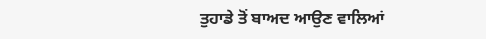ਤੁਹਾਡੇ ਤੋਂ ਬਾਅਦ ਆਉਣ ਵਾਲਿਆਂ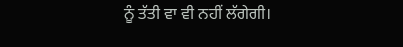ਨੂੰ ਤੱਤੀ ਵਾ ਵੀ ਨਹੀਂ ਲੱਗੇਗੀ।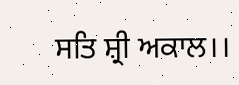ਸਤਿ ਸ਼੍ਰੀ ਅਕਾਲ।।